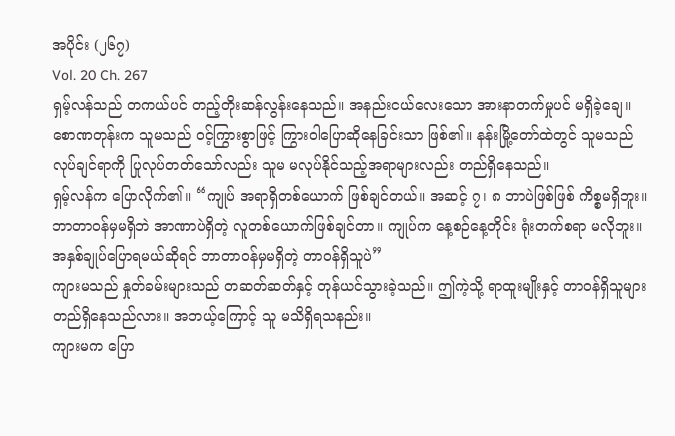အပိုင်း (၂၆၇)
Vol. 20 Ch. 267
ရှမ့်လန်သည် တကယ်ပင် တည့်တိုးဆန်လွန်းနေသည်။ အနည်းငယ်လေးသော အားနာတက်မှုပင် မရှိခဲ့ချေ။ စောဏတုန်းက သူမသည် ဝင့်ကြွားစွာဖြင့် ကြွားဝါပြောဆိုနေခြင်းသာ ဖြစ်၏။ နန်းမြို့တော်ထဲတွင် သူမသည် လုပ်ချင်ရာကို ပြုလုပ်တတ်သော်လည်း သူမ မလုပ်နိုင်သည့်အရာများလည်း တည်ရှိနေသည်။
ရှမ့်လန်က ပြောလိုက်၏။ “ကျုပ် အရာရှိတစ်ယောက် ဖြစ်ချင်တယ်။ အဆင့် ၇၊ ၈ ဘာပဲဖြစ်ဖြစ် ကိစ္စမရှိဘူး။ ဘာတာဝန်မှမရှိဘဲ အာဏာပဲရှိတဲ့ လူတစ်ယောက်ဖြစ်ချင်တာ။ ကျုပ်က နေ့စဉ်နေ့တိုင်း ရုံးတက်စရာ မလိုဘူး။ အနှစ်ချုပ်ပြောရမယ်ဆိုရင် ဘာတာဝန်မှမရှိတဲ့ တာဝန်ရှိသူပဲ”
ကျားမသည် နှုတ်ခမ်းများသည် တဆတ်ဆတ်နှင့် တုန်ယင်သွားခဲ့သည်။ ဤကဲ့သို့ ရာထူးမျိုးနှင့် တာဝန်ရှိသူများ တည်ရှိနေသည်လား။ အဘယ့်ကြောင့် သူ မသိရှိရသနည်း။
ကျားမက ပြော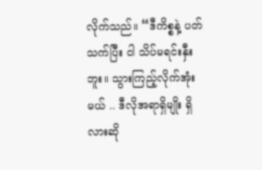လိုက်သည်။ “ဒီကိစ္စနဲ့ ပတ်သက်ပြီး ငါ သိပ်မရင်းနှီးဘူး။ သွားကြည့်လိုက်အုံးမယ် .. ဒီလိုအရာရှိမျိုး ရှိလားဆို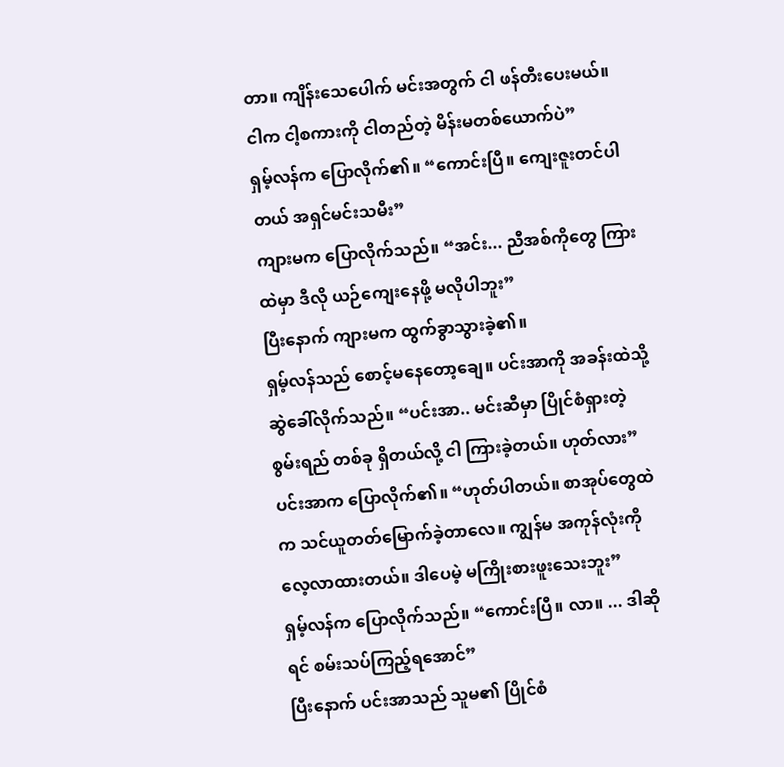တာ။ ကျိန်းသေပေါက် မင်းအတွက် ငါ ဖန်တီးပေးမယ်။ ငါက ငါ့စကားကို ငါတည်တဲ့ မိန်းမတစ်ယောက်ပဲ”
ရှမ့်လန်က ပြောလိုက်၏။ “ကောင်းပြီ။ ကျေးဇူးတင်ပါတယ် အရှင်မင်းသမီး”
ကျားမက ပြောလိုက်သည်။ “အင်း... ညီအစ်ကိုတွေ ကြားထဲမှာ ဒီလို ယဉ်ကျေးနေဖို့ မလိုပါဘူး”
ပြီးနောက် ကျားမက ထွက်ခွာသွားခဲ့၏။
ရှမ့်လန်သည် စောင့်မနေတော့ချေ။ ပင်းအာကို အခန်းထဲသို့ ဆွဲခေါ်လိုက်သည်။ “ပင်းအာ.. မင်းဆီမှာ ပြိုင်စံရှားတဲ့ စွမ်းရည် တစ်ခု ရှိတယ်လို့ ငါ ကြားခဲ့တယ်။ ဟုတ်လား”
ပင်းအာက ပြောလိုက်၏။ “ဟုတ်ပါတယ်။ စာအုပ်တွေထဲက သင်ယူတတ်မြောက်ခဲ့တာလေ။ ကျွန်မ အကုန်လုံးကို လေ့လာထားတယ်။ ဒါပေမဲ့ မကြိုးစားဖူးသေးဘူး”
ရှမ့်လန်က ပြောလိုက်သည်။ “ကောင်းပြီ။ လာ။ ... ဒါဆိုရင် စမ်းသပ်ကြည့်ရအောင်”
ပြီးနောက် ပင်းအာသည် သူမ၏ ပြိုင်စံ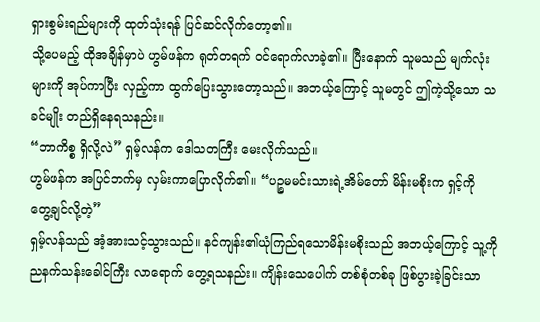ရှားစွမ်းရည်များကို ထုတ်သုံးရန် ပြင်ဆင်လိုက်တော့၏။
သို့ပေမည့် ထိုအချိန်မှာပဲ ဟွမ်ဖန်က ရုတ်တရက် ဝင်ရောက်လာခဲ့၏။ ပြီးနောက် သူမသည် မျက်လုံးများကို အုပ်ကာပြီး လှည့်ကာ ထွက်ပြေးသွားတော့သည်။ အဘယ့်ကြောင့် သူမတွင် ဤကဲ့သို့သော သခင်မျိုး တည်ရှိနေရသနည်း။
“ဘာကိစ္စ ရှိလို့လဲ” ရှမ့်လန်က ဒေါသတကြီး မေးလိုက်သည်။
ဟွမ်ဖန်က အပြင်ဘက်မှ လှမ်းကာပြောလိုက်၏။ “ပဉ္စမမင်းသားရဲ့အိမ်တော် မိန်းမစိုးက ရှင့်ကို တွေ့ချင်လို့တဲ့”
ရှမ့်လန်သည် အံ့အားသင့်သွားသည်။ နင်ကျန်း၏ယုံကြည်ရသောမိန်းမစိုးသည် အဘယ့်ကြောင့် သူ့ကို ညနက်သန်းခေါင်ကြီး လာရောက် တွေ့ရသနည်း။ ကျိန်းသေပေါက် တစ်စုံတစ်ခု ဖြစ်ပွားခဲ့ခြင်းသာ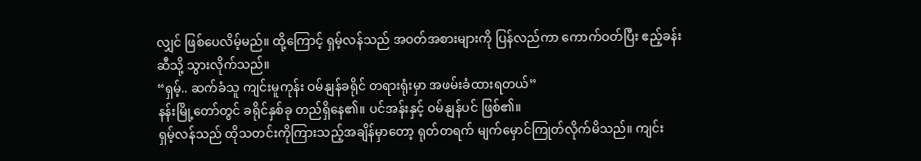လျှင် ဖြစ်ပေလိမ့်မည်။ ထို့ကြောင့် ရှမ့်လန်သည် အဝတ်အစားများကို ပြန်လည်ကာ ကောက်ဝတ်ပြီး ဧည့်ခန်းဆီသို့ သွားလိုက်သည်။
“ရှမ့်.. ဆက်ခံသူ ကျင်းမူကုန်း ဝမ်နျန်ခရိုင် တရားရုံးမှာ အဖမ်းခံထားရတယ်”
နန်းမြို့တော်တွင် ခရိုင်နှစ်ခု တည်ရှိနေ၏။ ပင်အန်းနှင့် ဝမ်နျန်ပင် ဖြစ်၏။
ရှမ့်လန်သည် ထိုသတင်းကိုကြားသည့်အချိန်မှာတော့ ရုတ်တရက် မျက်မှောင်ကြုတ်လိုက်မိသည်။ ကျင်း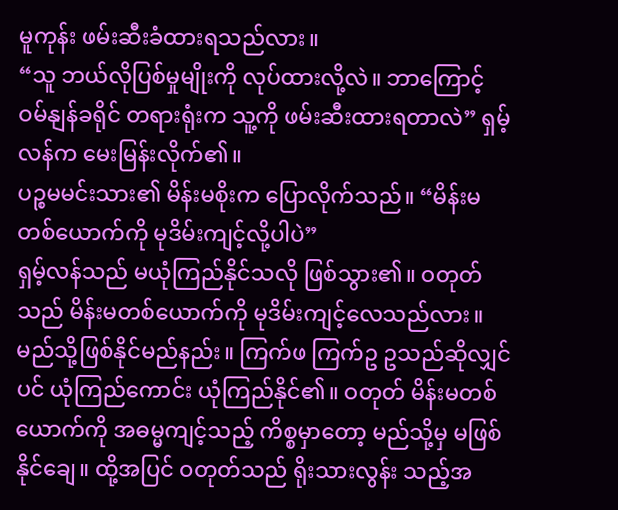မူကုန်း ဖမ်းဆီးခံထားရသည်လား။
“သူ ဘယ်လိုပြစ်မှုမျိုးကို လုပ်ထားလို့လဲ။ ဘာကြောင့် ဝမ်နျန်ခရိုင် တရားရုံးက သူ့ကို ဖမ်းဆီးထားရတာလဲ” ရှမ့်လန်က မေးမြန်းလိုက်၏။
ပဉ္စမမင်းသား၏ မိန်းမစိုးက ပြောလိုက်သည်။ “မိန်းမတစ်ယောက်ကို မုဒိမ်းကျင့်လို့ပါပဲ”
ရှမ့်လန်သည် မယုံကြည်နိုင်သလို ဖြစ်သွား၏။ ဝတုတ်သည် မိန်းမတစ်ယောက်ကို မုဒိမ်းကျင့်လေသည်လား။ မည်သို့ဖြစ်နိုင်မည်နည်း။ ကြက်ဖ ကြက်ဥ ဥသည်ဆိုလျှင်ပင် ယုံကြည်ကောင်း ယုံကြည်နိုင်၏။ ဝတုတ် မိန်းမတစ်ယောက်ကို အဓမ္မကျင့်သည့် ကိစ္စမှာတော့ မည်သို့မှ မဖြစ်နိုင်ချေ။ ထို့အပြင် ဝတုတ်သည် ရိုးသားလွန်း သည့်အ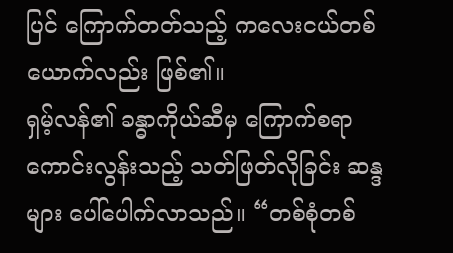ပြင် ကြောက်တတ်သည့် ကလေးငယ်တစ်ယောက်လည်း ဖြစ်၏။
ရှမ့်လန်၏ ခန္ဓာကိုယ်ဆီမှ ကြောက်စရာကောင်းလွန်းသည့် သတ်ဖြတ်လိုခြင်း ဆန္ဒများ ပေါ်ပေါက်လာသည်။ “တစ်စုံတစ်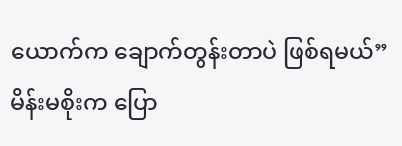ယောက်က ချောက်တွန်းတာပဲ ဖြစ်ရမယ်”
မိန်းမစိုးက ပြော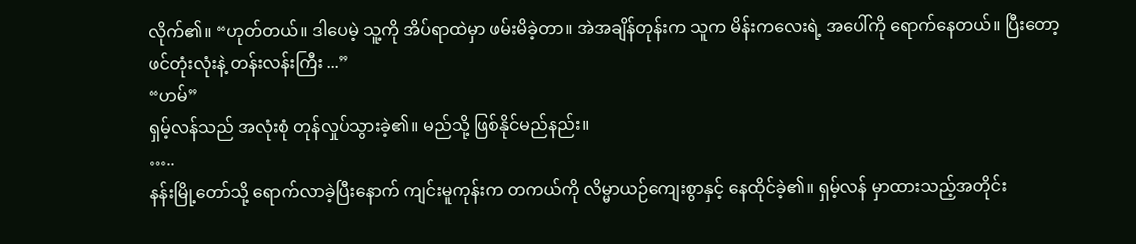လိုက်၏။ “ဟုတ်တယ်။ ဒါပေမဲ့ သူ့ကို အိပ်ရာထဲမှာ ဖမ်းမိခဲ့တာ။ အဲအချိန်တုန်းက သူက မိန်းကလေးရဲ့ အပေါ်ကို ရောက်နေတယ်။ ပြီးတော့ ဖင်တုံးလုံးနဲ့ တန်းလန်းကြီး ...”
“ဟမ်”
ရှမ့်လန်သည် အလုံးစုံ တုန်လှုပ်သွားခဲ့၏။ မည်သို့ ဖြစ်နိုင်မည်နည်း။
…..
နန်းမြို့တော်သို့ ရောက်လာခဲ့ပြီးနောက် ကျင်းမူကုန်းက တကယ်ကို လိမ္မာယဉ်ကျေးစွာနှင့် နေထိုင်ခဲ့၏။ ရှမ့်လန် မှာထားသည့်အတိုင်း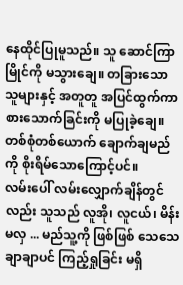နေထိုင်ပြုမူသည်။ သူ ဆောင်ကြာမြိုင်ကို မသွားချေ။ တခြားသောသူများနှင့် အတူတူ အပြင်ထွက်ကာ စားသောက်ခြင်းကို မပြုခဲ့ချေ။ တစ်စုံတစ်ယောက် ချောက်ချမည်ကို စိုးရိမ်သောကြောင့်ပင်။
လမ်းပေါ် လမ်းလျှောက်ချိန်တွင်လည်း သူသည် လူအို၊ လူငယ်၊ မိန်းမလှ ... မည်သူ့ကို ဖြစ်ဖြစ် သေသေချာချာပင် ကြည့်ရှုခြင်း မရှိ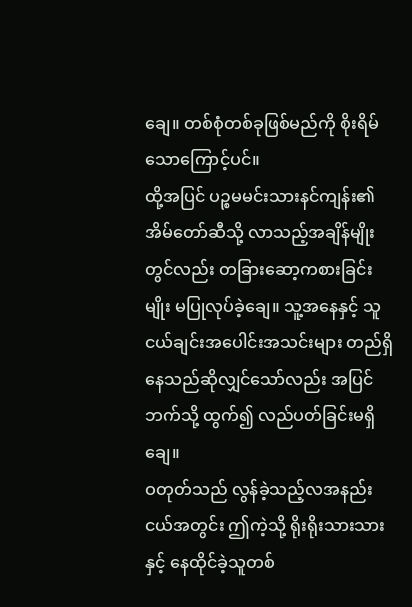ချေ။ တစ်စုံတစ်ခုဖြစ်မည်ကို စိုးရိမ်သောကြောင့်ပင်။
ထို့အပြင် ပဉ္စမမင်းသားနင်ကျန်း၏ အိမ်တော်ဆီသို့ လာသည့်အချိန်မျိုးတွင်လည်း တခြားဆော့ကစားခြင်း မျိုး မပြုလုပ်ခဲ့ချေ။ သူ့အနေနှင့် သူငယ်ချင်းအပေါင်းအသင်းများ တည်ရှိနေသည်ဆိုလျှင်သော်လည်း အပြင်ဘက်သို့ ထွက်၍ လည်ပတ်ခြင်းမရှိချေ။
ဝတုတ်သည် လွန်ခဲ့သည့်လအနည်းငယ်အတွင်း ဤကဲ့သို့ ရိုးရိုးသားသားနှင့် နေထိုင်ခဲ့သူတစ်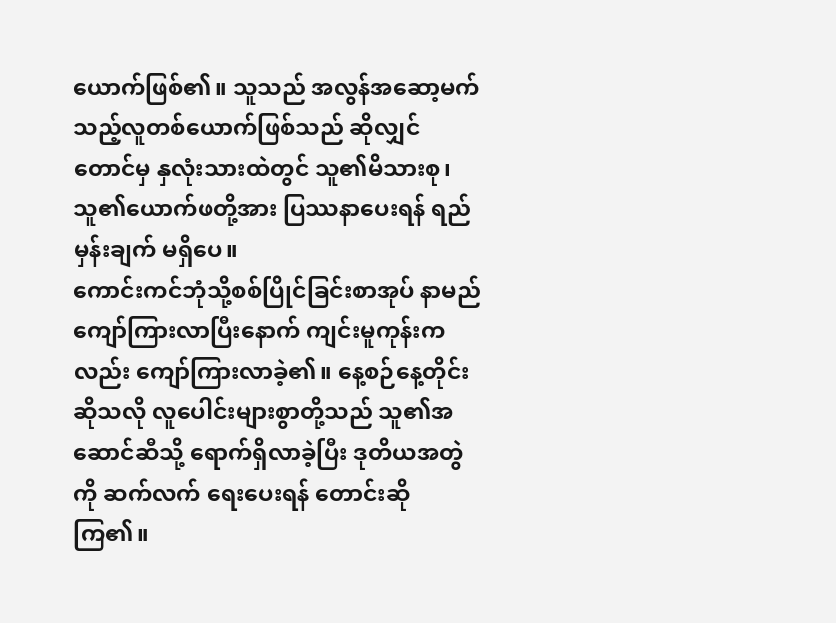ယောက်ဖြစ်၏။ သူသည် အလွန်အဆော့မက်သည့်လူတစ်ယောက်ဖြစ်သည် ဆိုလျှင်တောင်မှ နှလုံးသားထဲတွင် သူ၏မိသားစု၊ သူ၏ယောက်ဖတို့အား ပြဿနာပေးရန် ရည်မှန်းချက် မရှိပေ။
ကောင်းကင်ဘုံသို့စစ်ပြိုင်ခြင်းစာအုပ် နာမည်ကျော်ကြားလာပြီးနောက် ကျင်းမူကုန်းကလည်း ကျော်ကြားလာခဲ့၏။ နေ့စဉ်နေ့တိုင်းဆိုသလို လူပေါင်းများစွာတို့သည် သူ၏အဆောင်ဆီသို့ ရောက်ရှိလာခဲ့ပြီး ဒုတိယအတွဲကို ဆက်လက် ရေးပေးရန် တောင်းဆိုကြ၏။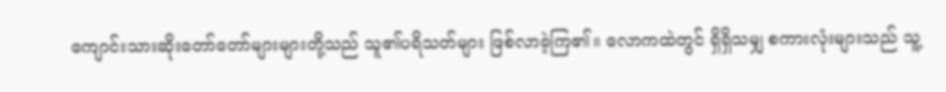ကျောင်းသားဆိုးတော်တော်များများတို့သည် သူ၏ပရိသတ်များ ဖြစ်လာခဲ့ကြ၏။ လောကထဲတွင် ရှိရှိသမျှ စကားလုံးများသည် သူ့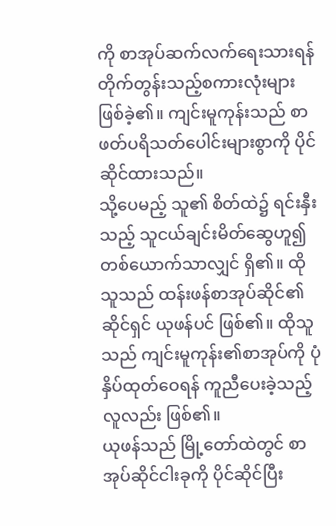ကို စာအုပ်ဆက်လက်ရေးသားရန် တိုက်တွန်းသည့်စကားလုံးများ ဖြစ်ခဲ့၏။ ကျင်းမူကုန်းသည် စာဖတ်ပရိသတ်ပေါင်းများစွာကို ပိုင်ဆိုင်ထားသည်။
သို့ပေမည့် သူ၏ စိတ်ထဲ၌ ရင်းနှီးသည့် သူငယ်ချင်းမိတ်ဆွေဟူ၍ တစ်ယောက်သာလျှင် ရှိ၏။ ထိုသူသည် ထန်းဖန်စာအုပ်ဆိုင်၏ ဆိုင်ရှင် ယုဖန်ပင် ဖြစ်၏။ ထိုသူသည် ကျင်းမူကုန်း၏စာအုပ်ကို ပုံနှိပ်ထုတ်ဝေရန် ကူညီပေးခဲ့သည့်လူလည်း ဖြစ်၏။
ယုဖန်သည် မြို့တော်ထဲတွင် စာအုပ်ဆိုင်ငါးခုကို ပိုင်ဆိုင်ပြီး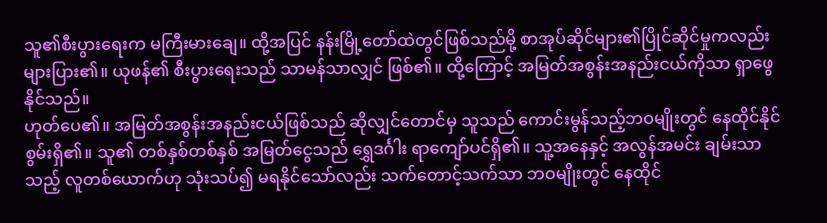သူ၏စီးပွားရေးက မကြီးမားချေ။ ထို့အပြင် နန်းမြို့တော်ထဲတွင်ဖြစ်သည်မို့ စာအုပ်ဆိုင်များ၏ပြိုင်ဆိုင်မှုကလည်း များပြား၏။ ယုဖန်၏ စီးပွားရေးသည် သာမန်သာလျှင် ဖြစ်၏။ ထို့ကြောင့် အမြတ်အစွန်းအနည်းငယ်ကိုသာ ရှာဖွေနိုင်သည်။
ဟုတ်ပေ၏။ အမြတ်အစွန်းအနည်းငယ်ဖြစ်သည် ဆိုလျှင်တောင်မှ သူသည် ကောင်းမွန်သည့်ဘဝမျိုးတွင် နေထိုင်နိုင်စွမ်းရှိ၏။ သူ၏ တစ်နှစ်တစ်နှစ် အမြတ်ငွေသည် ရွှေဒင်္ဂါး ရာကျော်ပင်ရှိ၏။ သူ့အနေနှင့် အလွန်အမင်း ချမ်းသာသည့် လူတစ်ယောက်ဟု သုံးသပ်၍ မရနိုင်သော်လည်း သက်တောင့်သက်သာ ဘဝမျိုးတွင် နေထိုင်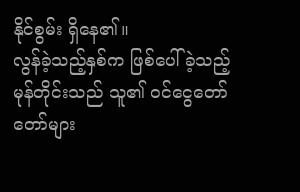နိုင်စွမ်း ရှိနေ၏။
လွန်ခဲ့သည့်နှစ်က ဖြစ်ပေါ်ခဲ့သည့် မုန်တိုင်းသည် သူ၏ ဝင်ငွေတော်တော်များ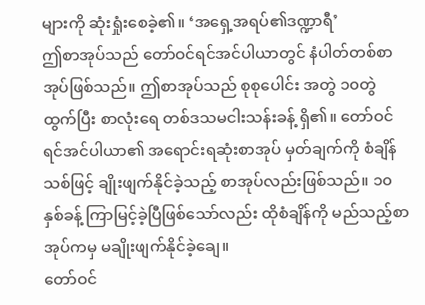များကို ဆုံးရှုံးစေခဲ့၏။ ‘အရှေ့အရပ်၏ဒဏ္ဍာရီ’
ဤစာအုပ်သည် တော်ဝင်ရင်အင်ပါယာတွင် နံပါတ်တစ်စာအုပ်ဖြစ်သည်။ ဤစာအုပ်သည် စုစုပေါင်း အတွဲ ၁၀တွဲ ထွက်ပြီး စာလုံးရေ တစ်ဒသမငါးသန်းခန့် ရှိ၏။ တော်ဝင်ရင်အင်ပါယာ၏ အရောင်းရဆုံးစာအုပ် မှတ်ချက်ကို စံချိန်သစ်ဖြင့် ချိုးဖျက်နိုင်ခဲ့သည့် စာအုပ်လည်းဖြစ်သည်။ ၁၀ နှစ်ခန့် ကြာမြင့်ခဲ့ပြီဖြစ်သော်လည်း ထိုစံချိန်ကို မည်သည့်စာအုပ်ကမှ မချိုးဖျက်နိုင်ခဲ့ချေ။
တော်ဝင်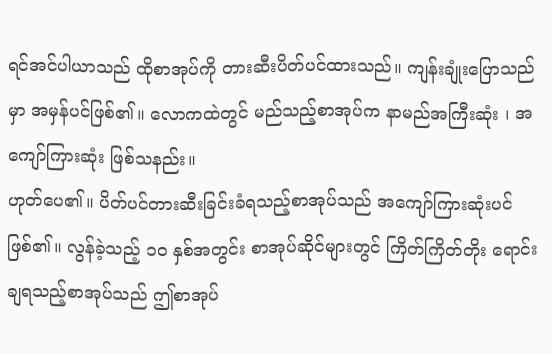ရင်အင်ပါယာသည် ထိုစာအုပ်ကို တားဆီးပိတ်ပင်ထားသည်။ ကျန်းချုံးပြောသည်မှာ အမှန်ပင်ဖြစ်၏။ လောကထဲတွင် မည်သည့်စာအုပ်က နာမည်အကြီးဆုံး ၊ အကျော်ကြားဆုံး ဖြစ်သနည်း။
ဟုတ်ပေ၏။ ပိတ်ပင်တားဆီးခြင်းခံရသည့်စာအုပ်သည် အကျော်ကြားဆုံးပင် ဖြစ်၏။ လွန်ခဲ့သည့် ၁၀ နှစ်အတွင်း စာအုပ်ဆိုင်များတွင် ကြိတ်ကြိတ်တိုး ရောင်းချရသည့်စာအုပ်သည် ဤစာအုပ်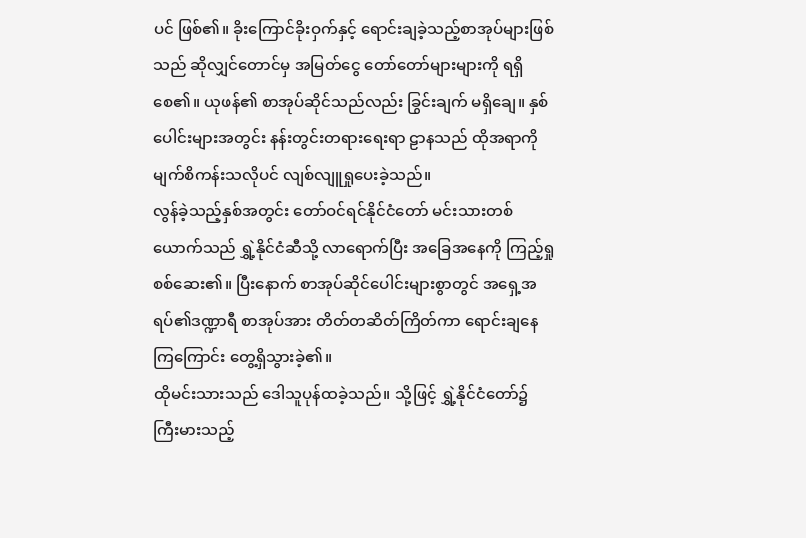ပင် ဖြစ်၏။ ခိုးကြောင်ခိုးဝှက်နှင့် ရောင်းချခဲ့သည့်စာအုပ်များဖြစ်သည် ဆိုလျှင်တောင်မှ အမြတ်ငွေ တော်တော်များများကို ရရှိစေ၏။ ယုဖန်၏ စာအုပ်ဆိုင်သည်လည်း ခြွင်းချက် မရှိချေ။ နှစ်ပေါင်းများအတွင်း နန်းတွင်းတရားရေးရာ ဠာနသည် ထိုအရာကို မျက်စိကန်းသလိုပင် လျစ်လျူရှုပေးခဲ့သည်။
လွန်ခဲ့သည့်နှစ်အတွင်း တော်ဝင်ရင်နိုင်ငံတော် မင်းသားတစ်ယောက်သည် ရွှဲ့နိုင်ငံဆီသို့ လာရောက်ပြီး အခြေအနေကို ကြည့်ရှုစစ်ဆေး၏။ ပြီးနောက် စာအုပ်ဆိုင်ပေါင်းများစွာတွင် အရှေ့အရပ်၏ဒဏ္ဍာရီ စာအုပ်အား တိတ်တဆိတ်ကြိတ်ကာ ရောင်းချနေကြကြောင်း တွေ့ရှိသွားခဲ့၏။
ထိုမင်းသားသည် ဒေါသူပုန်ထခဲ့သည်။ သို့ဖြင့် ရွှဲ့နိုင်ငံတော်၌ ကြီးမားသည့်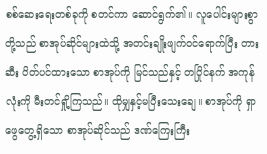စစ်ဆေးရေးတစ်ခုကို စတင်ကာ ဆောင်ရွက်၏။ လူပေါင်းများစွာတို့သည် စာအုပ်ဆိုင်များထဲသို့ အတင်းချိုးဖျက်ဝင်ရောက်ပြီး တားဆီး ပိတ်ပင်ထားသော စာအုပ်ကို မြင်သည်နှင့် တပြိုင်နက် အကုန်လုံးကို မီးတင်ရှို့ကြသည်။ ထိုမျှနှင့်မပြီးသေးချေ။ စာအုပ်ကို ရှာဖွေတွေ့ရှိသော စာအုပ်ဆိုင်သည် ဒဏ်ကြေးကြီး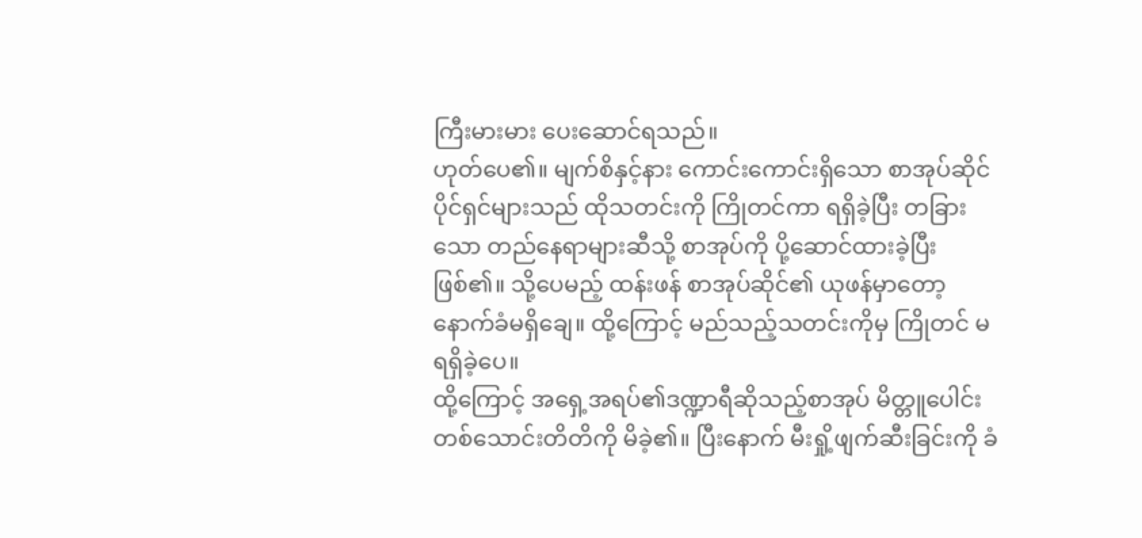ကြီးမားမား ပေးဆောင်ရသည်။
ဟုတ်ပေ၏။ မျက်စိနှင့်နား ကောင်းကောင်းရှိသော စာအုပ်ဆိုင်ပိုင်ရှင်များသည် ထိုသတင်းကို ကြိုတင်ကာ ရရှိခဲ့ပြီး တခြားသော တည်နေရာများဆီသို့ စာအုပ်ကို ပို့ဆောင်ထားခဲ့ပြီး ဖြစ်၏။ သို့ပေမည့် ထန်းဖန် စာအုပ်ဆိုင်၏ ယုဖန်မှာတော့ နောက်ခံမရှိချေ။ ထို့ကြောင့် မည်သည့်သတင်းကိုမှ ကြိုတင် မရရှိခဲ့ပေ။
ထို့ကြောင့် အရှေ့အရပ်၏ဒဏ္ဍာရီဆိုသည့်စာအုပ် မိတ္တူပေါင်း တစ်သောင်းတိတိကို မိခဲ့၏။ ပြီးနောက် မီးရှို့ဖျက်ဆီးခြင်းကို ခံ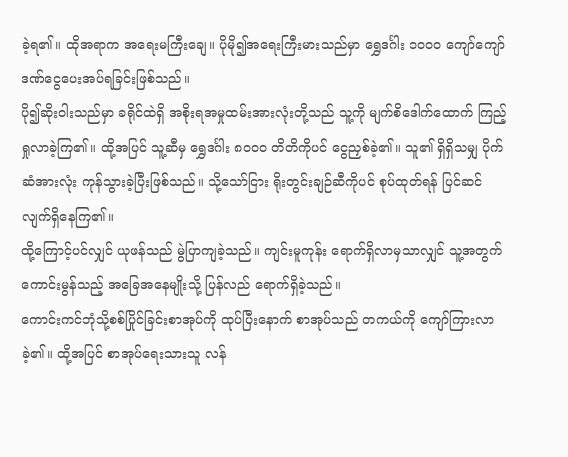ခဲ့ရ၏။ ထိုအရာက အရေးမကြီးချေ။ ပိုမို၍အရေးကြီးမားသည်မှာ ရွှေဒင်္ဂါး ၁၀၀၀ ကျော်ကျော် ဒဏ်ငွေပေးအပ်ရခြင်းဖြစ်သည်။
ပို၍ဆိုးဝါးသည်မှာ ခရိုင်ထဲရှိ အစိုးရအမှုထမ်းအားလုံးတို့သည် သူ့ကို မျက်စိဒေါက်ထောက် ကြည့်ရှုလာခဲ့ကြ၏။ ထို့အပြင် သူ့ဆီမှ ရွှေဒင်္ဂါး ၈၀၀၀ တိတိကိုပင် ငွေညှစ်ခဲ့၏။ သူ၏ ရှိရှိသမျှ ပိုက်ဆံအားလုံး ကုန်သွားခဲ့ပြီးဖြစ်သည်။ သို့သော်ငြား ရိုးတွင်းချဉ်ဆီကိုပင် စုပ်ထုတ်ရန် ပြင်ဆင်လျက်ရှိနေကြ၏။
ထို့ကြောင့်ပင်လျှင် ယုဖန်သည် မွဲပြာကျခဲ့သည်။ ကျင်းမူကုန်း ရောက်ရှိလာမှသာလျှင် သူ့အတွက် ကောင်းမွန်သည့် အခြေအနေမျိုးသို့ ပြန်လည် ရောက်ရှိခဲ့သည်။
ကောင်းကင်ဘုံသို့စစ်ပြိုင်ခြင်းစာအုပ်ကို ထုပ်ပြီးနောက် စာအုပ်သည် တကယ်ကို ကျော်ကြားလာခဲ့၏။ ထို့အပြင် စာအုပ်ရေးသားသူ လန်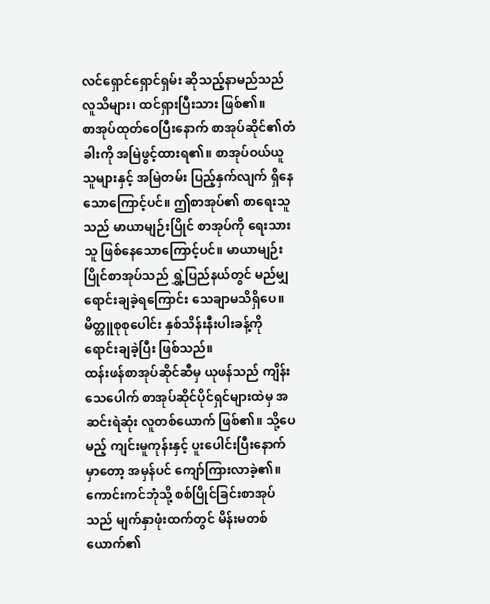လင်ရှောင်ရှောင်ရှမ်း ဆိုသည့်နာမည်သည် လူသိများ၊ ထင်ရှားပြီးသား ဖြစ်၏။
စာအုပ်ထုတ်ဝေပြီးနောက် စာအုပ်ဆိုင်၏တံခါးကို အမြဲဖွင့်ထားရ၏။ စာအုပ်ဝယ်ယူသူများနှင့် အမြဲတမ်း ပြည့်နှက်လျက် ရှိနေသောကြောင့်ပင်။ ဤစာအုပ်၏ စာရေးသူသည် မာယာမျဉ်းပြိုင် စာအုပ်ကို ရေးသားသူ ဖြစ်နေသောကြောင့်ပင်။ မာယာမျဉ်းပြိုင်စာအုပ်သည် ရွှဲ့ပြည်နယ်တွင် မည်မျှ ရောင်းချခဲ့ရကြောင်း သေချာမသိရှိပေ။ မိတ္တူစုစုပေါင်း နှစ်သိန်းနီးပါးခန့်ကို ရောင်းချခဲ့ပြီး ဖြစ်သည်။
ထန်းဖန်စာအုပ်ဆိုင်ဆီမှ ယုဖန်သည် ကျိန်းသေပေါက် စာအုပ်ဆိုင်ပိုင်ရှင်များထဲမှ အဆင်းရဲဆုံး လူတစ်ယောက် ဖြစ်၏။ သို့ပေမည့် ကျင်းမူကုန်းနှင့် ပူးပေါင်းပြီးနောက်မှာတော့ အမှန်ပင် ကျော်ကြားလာခဲ့၏။
ကောင်းကင်ဘုံသို့ စစ်ပြိုင်ခြင်းစာအုပ်သည် မျက်နှာဖုံးထက်တွင် မိန်းမတစ်ယောက်၏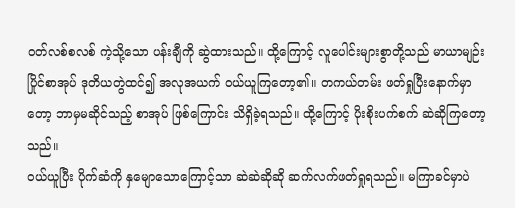ဝတ်လစ်စလစ် ကဲ့သို့သော ပန်းချီကို ဆွဲထားသည်။ ထို့ကြောင့် လူပေါင်းများစွာတို့သည် မာယာမျဉ်းပြိုင်စာအုပ် ဒုတိယတွဲထင်၍ အလုအယက် ဝယ်ယူကြတော့၏။ တကယ်တမ်း ဖတ်ရှုပြီးနောက်မှာတော့ ဘာမှမဆိုင်သည့် စာအုပ် ဖြစ်ကြောင်း သိရှိခဲ့ရသည်။ ထို့ကြောင့် ပိုးစိုးပက်စက် ဆဲဆိုကြတော့သည်။
ဝယ်ယူပြီး ပိုက်ဆံကို နှမျောသောကြောင့်သာ ဆဲဆဲဆိုဆို ဆက်လက်ဖတ်ရှုရသည်။ မကြာခင်မှာပဲ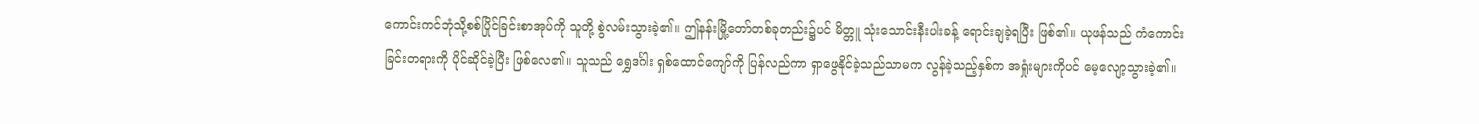ကောင်းကင်ဘုံသို့စစ်ပြိုင်ခြင်းစာအုပ်ကို သူတို့ စွဲလမ်းသွားခဲ့၏။ ဤနန်းမြို့တော်တစ်ခုတည်း၌ပင် မိတ္တူ သုံးသောင်းနီးပါးခန့် ရောင်းချခဲ့ရပြီး ဖြစ်၏။ ယုဖန်သည် ကံကောင်းခြင်းတရားကို ပိုင်ဆိုင်ခဲ့ပြီး ဖြစ်လေ၏။ သူသည် ရွှေဒင်္ဂါး ရှစ်ထောင်ကျော်ကို ပြန်လည်ကာ ရှာဖွေနိုင်ခဲ့သည်သာမက လွန်ခဲ့သည့်နှစ်က အရှုံးများကိုပင် မေ့လျော့သွားခဲ့၏။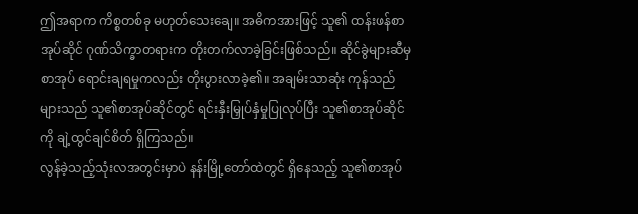ဤအရာက ကိစ္စတစ်ခု မဟုတ်သေးချေ။ အဓိကအားဖြင့် သူ၏ ထန်းဖန်စာအုပ်ဆိုင် ဂုဏ်သိက္ခာတရားက တိုးတက်လာခဲ့ခြင်းဖြစ်သည်။ ဆိုင်ခွဲများဆီမှ စာအုပ် ရောင်းချရမှုကလည်း တိုးပွားလာခဲ့၏။ အချမ်းသာဆုံး ကုန်သည်များသည် သူ၏စာအုပ်ဆိုင်တွင် ရင်းနှီးမြှုပ်နှံမှုပြုလုပ်ပြီး သူ၏စာအုပ်ဆိုင်ကို ချဲ့ထွင်ချင်စိတ် ရှိကြသည်။
လွန်ခဲ့သည့်သုံးလအတွင်းမှာပဲ နန်းမြို့တော်ထဲတွင် ရှိနေသည့် သူ၏စာအုပ်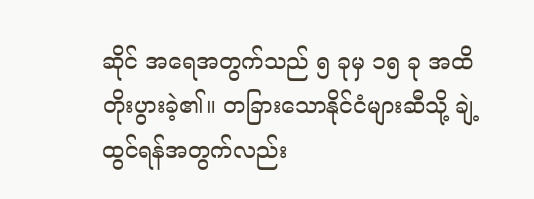ဆိုင် အရေအတွက်သည် ၅ ခုမှ ၁၅ ခု အထိ တိုးပွားခဲ့၏။ တခြားသောနိုင်ငံများဆီသို့ ချဲ့ထွင်ရန်အတွက်လည်း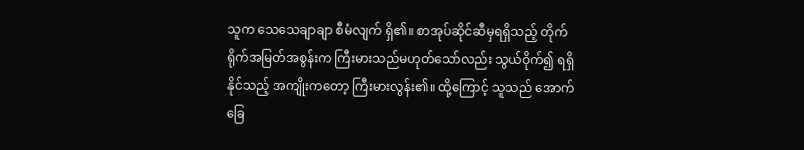သူက သေသေချာချာ စီမံလျက် ရှိ၏။ စာအုပ်ဆိုင်ဆီမှရရှိသည့် တိုက်ရိုက်အမြတ်အစွန်းက ကြီးမားသည်မဟုတ်သော်လည်း သွယ်ဝိုက်၍ ရရှိနိုင်သည့် အကျိုးကတော့ ကြီးမားလွန်း၏။ ထို့ကြောင့် သူသည် အောက်ခြေ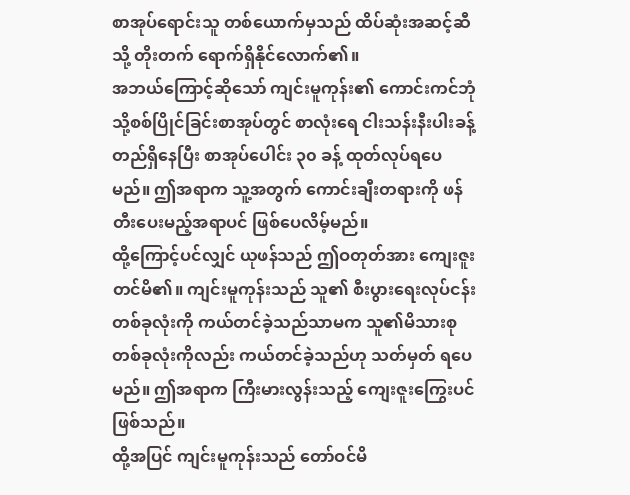စာအုပ်ရောင်းသူ တစ်ယောက်မှသည် ထိပ်ဆုံးအဆင့်ဆီသို့ တိုးတက် ရောက်ရှိနိုင်လောက်၏။
အဘယ်ကြောင့်ဆိုသော် ကျင်းမူကုန်း၏ ကောင်းကင်ဘုံသို့စစ်ပြိုင်ခြင်းစာအုပ်တွင် စာလုံးရေ ငါးသန်းနီးပါးခန့် တည်ရှိနေပြီး စာအုပ်ပေါင်း ၃၀ ခန့် ထုတ်လုပ်ရပေမည်။ ဤအရာက သူ့အတွက် ကောင်းချီးတရားကို ဖန်တီးပေးမည့်အရာပင် ဖြစ်ပေလိမ့်မည်။
ထို့ကြောင့်ပင်လျှင် ယုဖန်သည် ဤဝတုတ်အား ကျေးဇူးတင်မိ၏။ ကျင်းမူကုန်းသည် သူ၏ စီးပွားရေးလုပ်ငန်း တစ်ခုလုံးကို ကယ်တင်ခဲ့သည်သာမက သူ၏မိသားစုတစ်ခုလုံးကိုလည်း ကယ်တင်ခဲ့သည်ဟု သတ်မှတ် ရပေမည်။ ဤအရာက ကြီးမားလွန်းသည့် ကျေးဇူးကြွေးပင် ဖြစ်သည်။
ထို့အပြင် ကျင်းမူကုန်းသည် တော်ဝင်မိ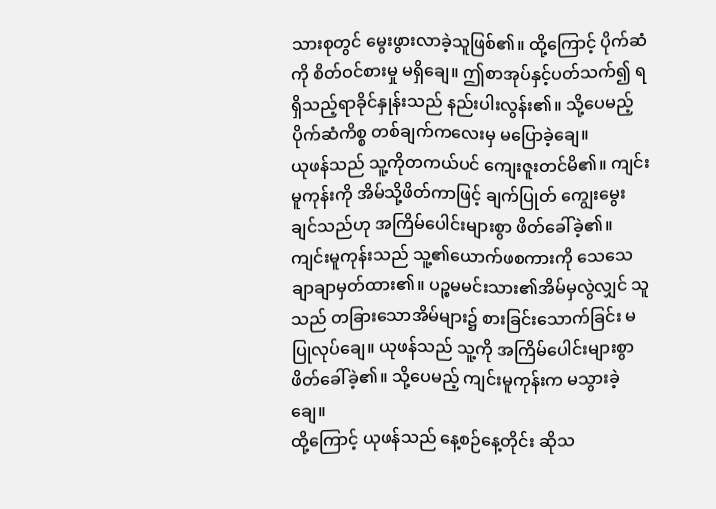သားစုတွင် မွေးဖွားလာခဲ့သူဖြစ်၏။ ထို့ကြောင့် ပိုက်ဆံကို စိတ်ဝင်စားမှု မရှိချေ။ ဤစာအုပ်နှင့်ပတ်သက်၍ ရရှိသည့်ရာခိုင်နှုန်းသည် နည်းပါးလွန်း၏။ သို့ပေမည့် ပိုက်ဆံကိစ္စ တစ်ချက်ကလေးမှ မပြောခဲ့ချေ။
ယုဖန်သည် သူ့ကိုတကယ်ပင် ကျေးဇူးတင်မိ၏။ ကျင်းမူကုန်းကို အိမ်သို့ဖိတ်ကာဖြင့် ချက်ပြုတ် ကျွေးမွေးချင်သည်ဟု အကြိမ်ပေါင်းများစွာ ဖိတ်ခေါ်ခဲ့၏။
ကျင်းမူကုန်းသည် သူ့၏ယောက်ဖစကားကို သေသေချာချာမှတ်ထား၏။ ပဉ္စမမင်းသား၏အိမ်မှလွဲလျှင် သူသည် တခြားသောအိမ်များ၌ စားခြင်းသောက်ခြင်း မပြုလုပ်ချေ။ ယုဖန်သည် သူ့ကို အကြိမ်ပေါင်းများစွာ ဖိတ်ခေါ်ခဲ့၏။ သို့ပေမည့် ကျင်းမူကုန်းက မသွားခဲ့ချေ။
ထို့ကြောင့် ယုဖန်သည် နေ့စဉ်နေ့တိုင်း ဆိုသ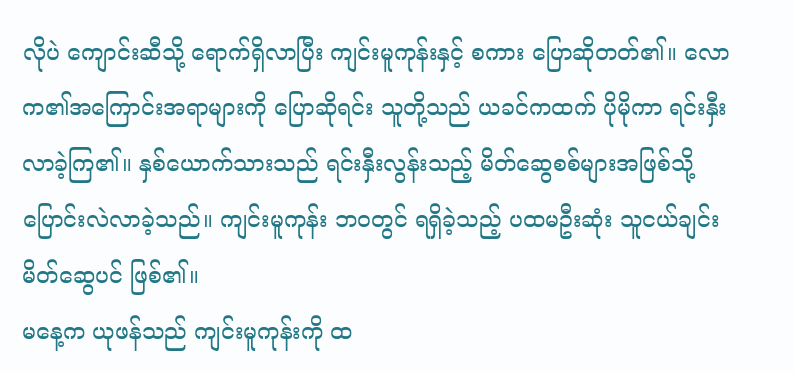လိုပဲ ကျောင်းဆီသို့ ရောက်ရှိလာပြီး ကျင်းမူကုန်းနှင့် စကား ပြောဆိုတတ်၏။ လောက၏အကြောင်းအရာများကို ပြောဆိုရင်း သူတို့သည် ယခင်ကထက် ပိုမိုကာ ရင်းနှီးလာခဲ့ကြ၏။ နှစ်ယောက်သားသည် ရင်းနှီးလွန်းသည့် မိတ်ဆွေစစ်များအဖြစ်သို့ ပြောင်းလဲလာခဲ့သည်။ ကျင်းမူကုန်း ဘဝတွင် ရရှိခဲ့သည့် ပထမဦးဆုံး သူငယ်ချင်းမိတ်ဆွေပင် ဖြစ်၏။
မနေ့က ယုဖန်သည် ကျင်းမူကုန်းကို ထ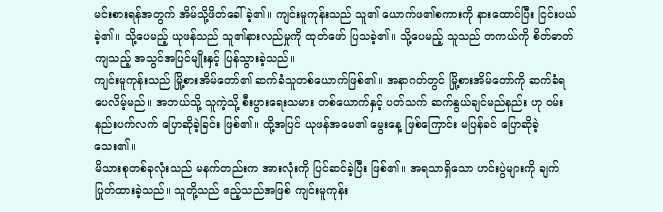မင်းစားရန်အတွက် အိမ်သို့ဖိတ်ခေါ်ခဲ့၏။ ကျင်းမူကုန်းသည် သူ၏ ယောက်ဖ၏စကားကို နားထောင်ပြီး ငြင်းပယ်ခဲ့၏။ သို့ပေမည့် ယုဖန်သည် သူ၏နားလည်မှုကို ထုတ်ဖော် ပြသခဲ့၏။ သို့ပေမည့် သူသည် တကယ်ကို စိတ်ဓာတ်ကျသည့် အသွင်အပြင်မျိုးနှင့် ပြန်သွားခဲ့သည်။
ကျင်းမူကုန်းသည် မြို့စားအိမ်တော်၏ ဆက်ခံသူတစ်ယောက်ဖြစ်၏။ အနာဂတ်တွင် မြို့စားအိမ်တော်ကို ဆက်ခံရပေလိမ့်မည်။ အဘယ်သို့ သူကဲ့သို့ စီးပွားရေးသမား တစ်ယောက်နှင့် ပတ်သက် ဆက်နွယ်ချင်မည်နည်း ဟု ဝမ်းနည်းပက်လက် ပြောဆိုခဲ့ခြင်း ဖြစ်၏။ ထို့အပြင် ယုဖန်အမေ၏ မွေးနေ့ ဖြစ်ကြောင်း မပြန်ခင် ပြောဆိုခဲ့သေး၏။
မိသားစုတစ်ခုလုံးသည် မနက်တည်းက အားလုံးကို ပြင်ဆင်ခဲ့ပြီး ဖြစ်၏။ အရသာရှိသော ဟင်းပွဲများကို ချက်ပြုတ်ထားခဲ့သည်။ သူတို့သည် ဧည့်သည်အဖြစ် ကျင်းမူကုန်း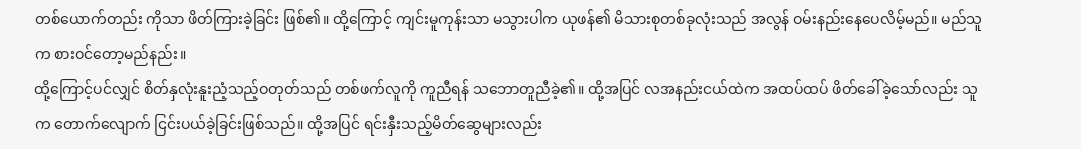တစ်ယောက်တည်း ကိုသာ ဖိတ်ကြားခဲ့ခြင်း ဖြစ်၏။ ထို့ကြောင့် ကျင်းမူကုန်းသာ မသွားပါက ယုဖန်၏ မိသားစုတစ်ခုလုံးသည် အလွန် ဝမ်းနည်းနေပေလိမ့်မည်။ မည်သူက စားဝင်တော့မည်နည်း။
ထို့ကြောင့်ပင်လျှင် စိတ်နှလုံးနူးညံ့သည့်ဝတုတ်သည် တစ်ဖက်လူကို ကူညီရန် သဘောတူညီခဲ့၏။ ထို့အပြင် လအနည်းငယ်ထဲက အထပ်ထပ် ဖိတ်ခေါ်ခဲ့သော်လည်း သူက တောက်လျောက် ငြင်းပယ်ခဲ့ခြင်းဖြစ်သည်။ ထို့အပြင် ရင်းနှီးသည့်မိတ်ဆွေများလည်း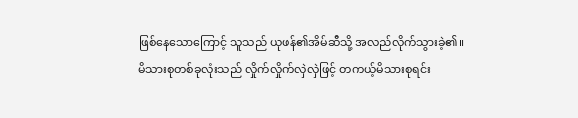ဖြစ်နေသောကြောင့် သူသည် ယုဖန်၏အိမ်ဆီသို့ အလည်လိုက်သွားခဲ့၏။
မိသားစုတစ်ခုလုံးသည် လှိုက်လှိုက်လှဲလှဲဖြင့် တကယ့်မိသားစုရင်း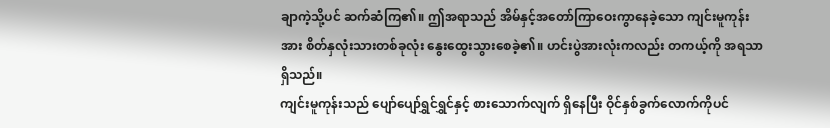ချာကဲ့သို့ပင် ဆက်ဆံကြ၏။ ဤအရာသည် အိမ်နှင့်အတော်ကြာဝေးကွာနေခဲ့သော ကျင်းမူကုန်းအား စိတ်နှလုံးသားတစ်ခုလုံး နွေးထွေးသွားစေခဲ့၏။ ဟင်းပွဲအားလုံးကလည်း တကယ့်ကို အရသာရှိသည်။
ကျင်းမူကုန်းသည် ပျော်ပျော်ရွှင်ရွှင်နှင့် စားသောက်လျက် ရှိနေပြီး ဝိုင်နှစ်ခွက်လောက်ကိုပင်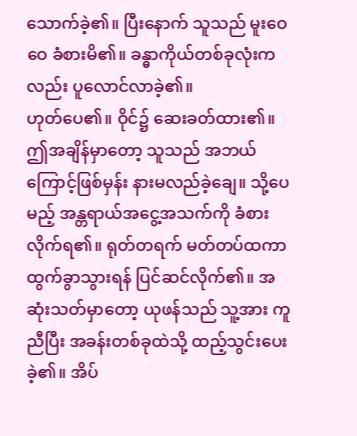သောက်ခဲ့၏။ ပြီးနောက် သူသည် မူးဝေဝေ ခံစားမိ၏။ ခန္ဓာကိုယ်တစ်ခုလုံးကလည်း ပူလောင်လာခဲ့၏။
ဟုတ်ပေ၏။ ဝိုင်၌ ဆေးခတ်ထား၏။ ဤအချိန်မှာတော့ သူသည် အဘယ်ကြောင့်ဖြစ်မှန်း နားမလည်ခဲ့ချေ။ သို့ပေမည့် အန္တရာယ်အငွေ့အသက်ကို ခံစားလိုက်ရ၏။ ရုတ်တရက် မတ်တပ်ထကာ ထွက်ခွာသွားရန် ပြင်ဆင်လိုက်၏။ အဆုံးသတ်မှာတော့ ယုဖန်သည် သူ့အား ကူညီပြီး အခန်းတစ်ခုထဲသို့ ထည့်သွင်းပေးခဲ့၏။ အိပ်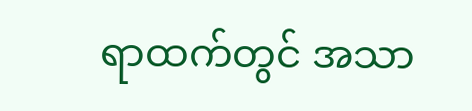ရာထက်တွင် အသာ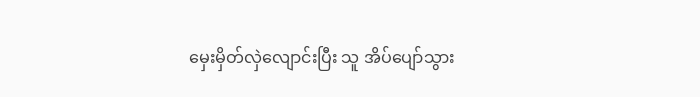မှေးမှိတ်လှဲလျောင်းပြီး သူ အိပ်ပျော်သွား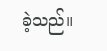ခဲ့သည်။